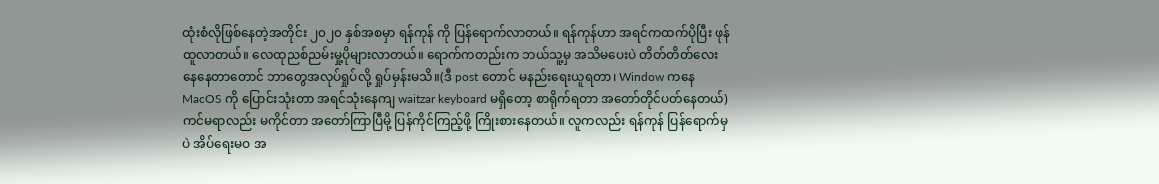ထုံးစံလိုဖြစ်နေတဲ့အတိုင်း ၂၀၂၀ နှစ်အစမှာ ရန်ကုန် ကို ပြန်ရောက်လာတယ်။ ရန်ကုန်ဟာ အရင်ကထက်ပိုပြီး ဖုန်ထူလာတယ်။ လေထုညစ်ညမ်းမှု့ပိုများလာတယ်။ ရောက်ကတည်းက ဘယ်သူ့မှ အသိမပေးပဲ တိတ်တိတ်လေးနေနေတာတောင် ဘာတွေအလုပ်ရှုပ်လို့ ရှုပ်မှန်းမသိ။(ဒီ post တောင် မနည်းရေးယူရတာ၊ Window ကနေ MacOS ကို ပြောင်းသုံးတာ အရင်သုံးနေကျ waitzar keyboard မရှိတော့ စာရိုက်ရတာ အတော်တိုင်ပတ်နေတယ်)
ကင်မရာလည်း မကိုင်တာ အတော်ကြာပြီမို့ ပြန်ကိုင်ကြည့်ဖို့ ကြိုးစားနေတယ်။ လူကလည်း ရန်ကုန် ပြန်ရောက်မှပဲ အိပ်ရေးမဝ အ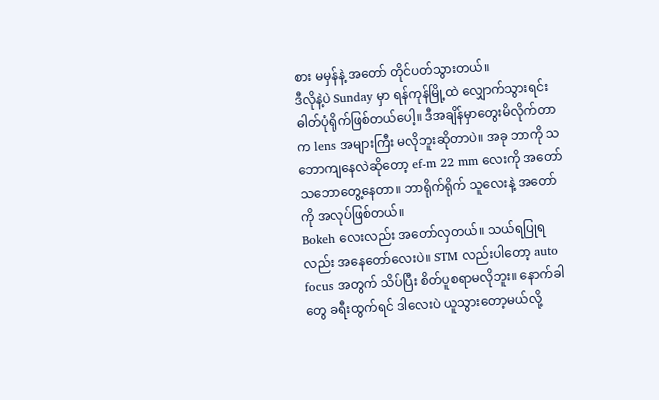စား မမှန်နဲ့ အတော် တိုင်ပတ်သွားတယ်။
ဒီလိုနဲ့ပဲ Sunday မှာ ရန်ကုန်မြို့ထဲ လျှောက်သွားရင်း ဓါတ်ပုံရိုက်ဖြစ်တယ်ပေါ့။ ဒီအချိန်မှာတွေးမိလိုက်တာက lens အများကြီး မလိုဘူးဆိုတာပဲ။ အခု ဘာကို သဘောကျနေလဲဆိုတော့ ef-m 22 mm လေးကို အတော်သဘောတွေ့နေတာ။ ဘာရိုက်ရိုက် သူလေးနဲ့ အတော်ကို အလုပ်ဖြစ်တယ်။
Bokeh လေးလည်း အတော်လှတယ်။ သယ်ရပြုရလည်း အနေတော်လေးပဲ။ STM လည်းပါတော့ auto focus အတွက် သိပ်ပြီး စိတ်ပူစရာမလိုဘူး။ နောက်ခါတွေ ခရီးထွက်ရင် ဒါလေးပဲ ယူသွားတော့မယ်လို့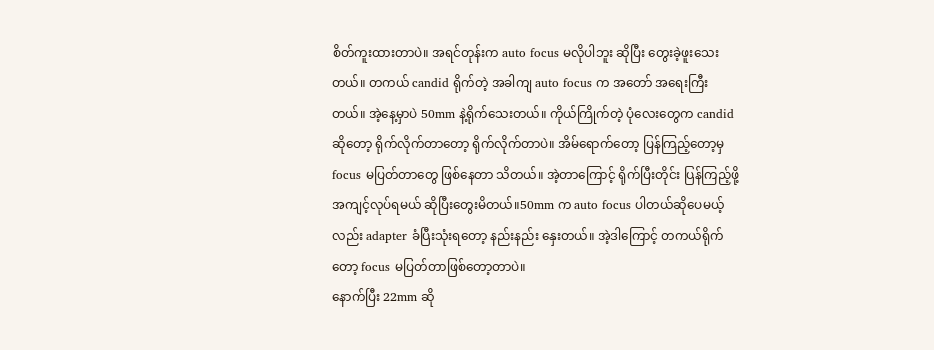စိတ်ကူးထားတာပဲ။ အရင်တုန်းက auto focus မလိုပါဘူး ဆိုပြီး တွေးခဲ့ဖူးသေးတယ်။ တကယ် candid ရိုက်တဲ့ အခါကျ auto focus က အတော် အရေးကြီးတယ်။ အဲ့နေ့မှာပဲ 50mm နဲ့ရိုက်သေးတယ်။ ကိုယ်ကြိုက်တဲ့ ပုံလေးတွေက candid ဆိုတော့ ရိုက်လိုက်တာတော့ ရိုက်လိုက်တာပဲ။ အိမ်ရောက်တော့ ပြန်ကြည့်တော့မှ focus မပြတ်တာတွေ ဖြစ်နေတာ သိတယ်။ အဲ့တာကြောင့် ရိုက်ပြီးတိုင်း ပြန်ကြည့်ဖို့ အကျင့်လုပ်ရမယ် ဆိုပြီးတွေးမိတယ်။50mm က auto focus ပါတယ်ဆိုပေမယ့်လည်း adapter ခံပြီးသုံးရတော့ နည်းနည်း နှေးတယ်။ အဲ့ဒါကြောင့် တကယ်ရိုက်တော့ focus မပြတ်တာဖြစ်တော့တာပဲ။
နောက်ပြီး 22mm ဆို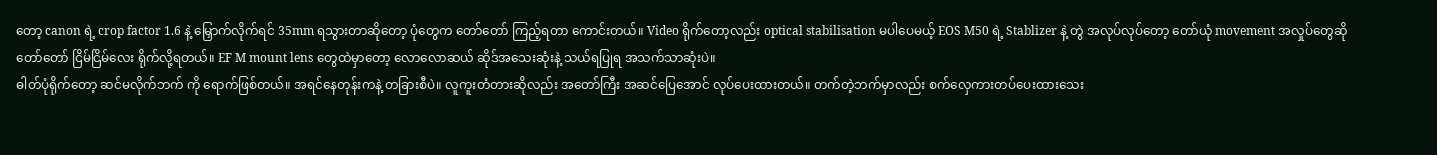တော့ canon ရဲ့ crop factor 1.6 နဲ့ မြှောက်လိုက်ရင် 35mm ရသွားတာဆိုတော့ ပုံတွေက တော်တော် ကြည့်ရတာ ကောင်းတယ်။ Video ရိုက်တော့လည်း optical stabilisation မပါပေမယ့် EOS M50 ရဲ့ Stablizer နဲ့ တွဲ အလုပ်လုပ်တော့ တော်ယုံ movement အလှုပ်တွေဆို တော်တော် ငြိမ်ငြိမ်လေး ရိုက်လို့ရတယ်။ EF M mount lens တွေထဲမှာတော့ လောလောဆယ် ဆိုဒ်အသေးဆုံးနဲ့ သယ်ရပြုရ အသက်သာဆုံးပဲ။
ဓါတ်ပုံရိုက်တော့ ဆင်မလိုက်ဘက် ကို ရောက်ဖြစ်တယ်။ အရင်နေတုန်းကနဲ့ တခြားစီပဲ။ လူကူးတံတားဆိုလည်း အတော်ကြီး အဆင်ပြေအောင် လုပ်ပေးထားတယ်။ တက်တဲ့ဘက်မှာလည်း စက်လှေကားတပ်ပေးထားသေး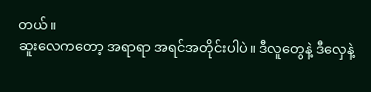တယ်။
ဆူးလေကတော့ အရာရာ အရင်အတိုင်းပါပဲ။ ဒီလူတွေနဲ့ ဒီလှေနဲ့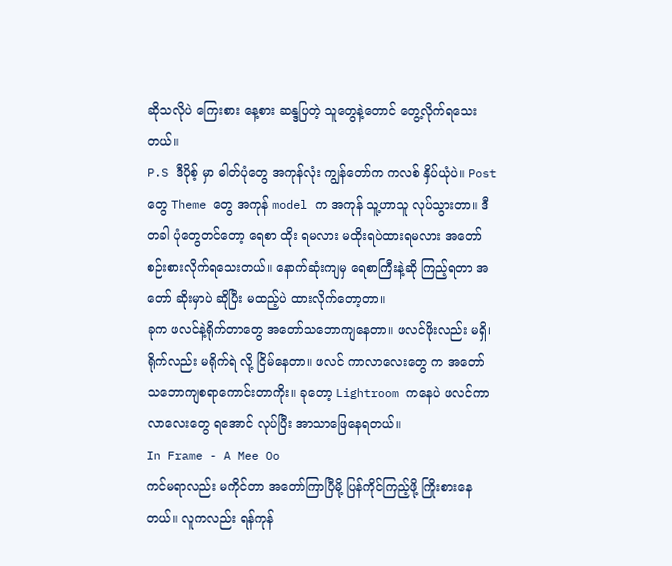ဆိုသလိုပဲ ကြေးစား နေ့စား ဆန္ဒပြတဲ့ သူတွေနဲ့တောင် တွေ့လိုက်ရသေးတယ်။
P.S ဒီပိုစ့် မှာ ဓါတ်ပုံတွေ အကုန်လုံး ကျွန်တော်က ကလစ် နှိပ်ယုံပဲ။ Post တွေ Theme တွေ အကုန် model က အကုန် သူ့ဟာသူ လုပ်သွားတာ။ ဒီတခါ ပုံတွေတင်တော့ ရေစာ ထိုး ရမလား မထိုးရပဲထားရမလား အတော် စဉ်းစားလိုက်ရသေးတယ်။ နောက်ဆုံးကျမှ ရေစာကြီးနဲ့ဆို ကြည့်ရတာ အတော် ဆိုးမှာပဲ ဆိုပြီး မထည့်ပဲ ထားလိုက်တော့တာ။
ခုက ဖလင်နဲ့ရိုက်တာတွေ အတော်သဘောကျနေတာ။ ဖလင်ဖိုးလည်း မရှိ၊ ရိုက်လည်း မရိုက်ရဲ လို့ ငြိမ်နေတာ။ ဖလင် ကာလာလေးတွေ က အတော် သဘောကျစရာကောင်းတာကိုး။ ခုတော့ Lightroom ကနေပဲ ဖလင်ကာလာလေးတွေ ရအောင် လုပ်ပြီး အာသာဖြေနေရတယ်။
In Frame - A Mee Oo
ကင်မရာလည်း မကိုင်တာ အတော်ကြာပြီမို့ ပြန်ကိုင်ကြည့်ဖို့ ကြိုးစားနေတယ်။ လူကလည်း ရန်ကုန်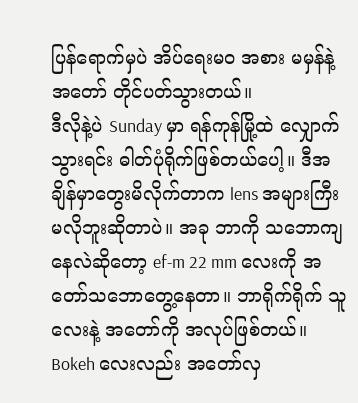ပြန်ရောက်မှပဲ အိပ်ရေးမဝ အစား မမှန်နဲ့ အတော် တိုင်ပတ်သွားတယ်။
ဒီလိုနဲ့ပဲ Sunday မှာ ရန်ကုန်မြို့ထဲ လျှောက်သွားရင်း ဓါတ်ပုံရိုက်ဖြစ်တယ်ပေါ့။ ဒီအချိန်မှာတွေးမိလိုက်တာက lens အများကြီး မလိုဘူးဆိုတာပဲ။ အခု ဘာကို သဘောကျနေလဲဆိုတော့ ef-m 22 mm လေးကို အတော်သဘောတွေ့နေတာ။ ဘာရိုက်ရိုက် သူလေးနဲ့ အတော်ကို အလုပ်ဖြစ်တယ်။
Bokeh လေးလည်း အတော်လှ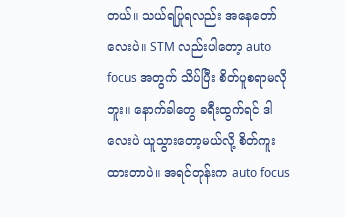တယ်။ သယ်ရပြုရလည်း အနေတော်လေးပဲ။ STM လည်းပါတော့ auto focus အတွက် သိပ်ပြီး စိတ်ပူစရာမလိုဘူး။ နောက်ခါတွေ ခရီးထွက်ရင် ဒါလေးပဲ ယူသွားတော့မယ်လို့ စိတ်ကူးထားတာပဲ။ အရင်တုန်းက auto focus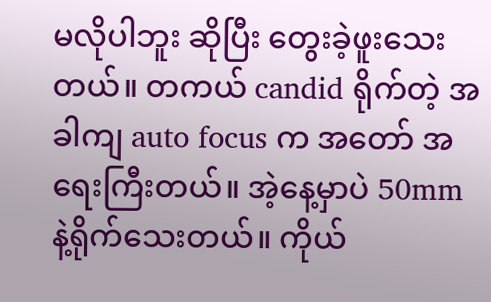မလိုပါဘူး ဆိုပြီး တွေးခဲ့ဖူးသေးတယ်။ တကယ် candid ရိုက်တဲ့ အခါကျ auto focus က အတော် အရေးကြီးတယ်။ အဲ့နေ့မှာပဲ 50mm နဲ့ရိုက်သေးတယ်။ ကိုယ်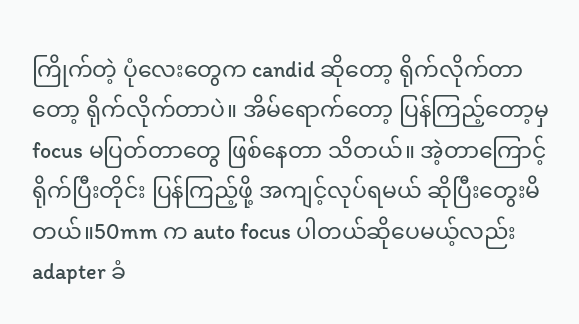ကြိုက်တဲ့ ပုံလေးတွေက candid ဆိုတော့ ရိုက်လိုက်တာတော့ ရိုက်လိုက်တာပဲ။ အိမ်ရောက်တော့ ပြန်ကြည့်တော့မှ focus မပြတ်တာတွေ ဖြစ်နေတာ သိတယ်။ အဲ့တာကြောင့် ရိုက်ပြီးတိုင်း ပြန်ကြည့်ဖို့ အကျင့်လုပ်ရမယ် ဆိုပြီးတွေးမိတယ်။50mm က auto focus ပါတယ်ဆိုပေမယ့်လည်း adapter ခံ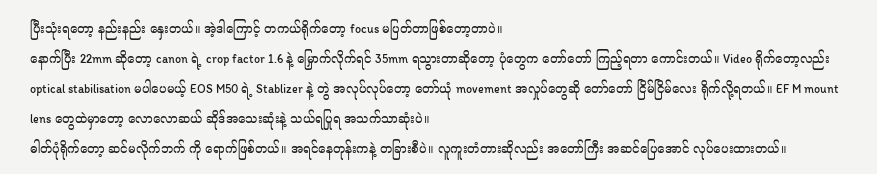ပြီးသုံးရတော့ နည်းနည်း နှေးတယ်။ အဲ့ဒါကြောင့် တကယ်ရိုက်တော့ focus မပြတ်တာဖြစ်တော့တာပဲ။
နောက်ပြီး 22mm ဆိုတော့ canon ရဲ့ crop factor 1.6 နဲ့ မြှောက်လိုက်ရင် 35mm ရသွားတာဆိုတော့ ပုံတွေက တော်တော် ကြည့်ရတာ ကောင်းတယ်။ Video ရိုက်တော့လည်း optical stabilisation မပါပေမယ့် EOS M50 ရဲ့ Stablizer နဲ့ တွဲ အလုပ်လုပ်တော့ တော်ယုံ movement အလှုပ်တွေဆို တော်တော် ငြိမ်ငြိမ်လေး ရိုက်လို့ရတယ်။ EF M mount lens တွေထဲမှာတော့ လောလောဆယ် ဆိုဒ်အသေးဆုံးနဲ့ သယ်ရပြုရ အသက်သာဆုံးပဲ။
ဓါတ်ပုံရိုက်တော့ ဆင်မလိုက်ဘက် ကို ရောက်ဖြစ်တယ်။ အရင်နေတုန်းကနဲ့ တခြားစီပဲ။ လူကူးတံတားဆိုလည်း အတော်ကြီး အဆင်ပြေအောင် လုပ်ပေးထားတယ်။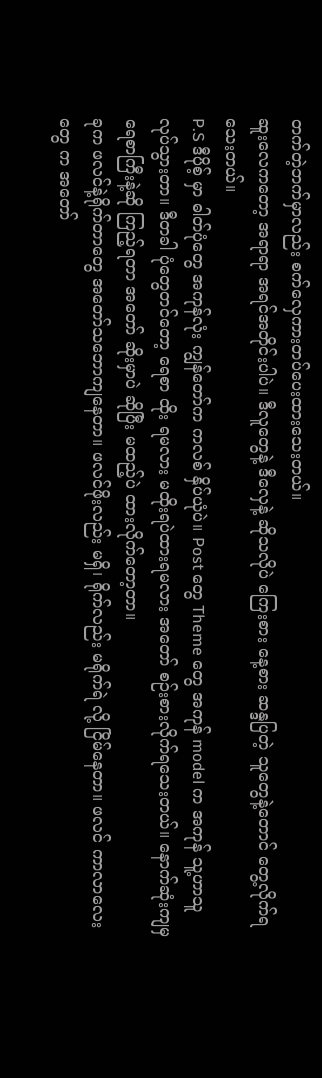တက်တဲ့ဘက်မှာလည်း စက်လှေကားတပ်ပေးထားသေးတယ်။
ဆူးလေကတော့ အရာရာ အရင်အတိုင်းပါပဲ။ ဒီလူတွေနဲ့ ဒီလှေနဲ့ ဆိုသလိုပဲ ကြေးစား နေ့စား ဆန္ဒပြတဲ့ သူတွေနဲ့တောင် တွေ့လိုက်ရသေးတယ်။
P.S ဒီပိုစ့် မှာ ဓါတ်ပုံတွေ အကုန်လုံး ကျွန်တော်က ကလစ် နှိပ်ယုံပဲ။ Post တွေ Theme တွေ အကုန် model က အကုန် သူ့ဟာသူ လုပ်သွားတာ။ ဒီတခါ ပုံတွေတင်တော့ ရေစာ ထိုး ရမလား မထိုးရပဲထားရမလား အတော် စဉ်းစားလိုက်ရသေးတယ်။ နောက်ဆုံးကျမှ ရေစာကြီးနဲ့ဆို ကြည့်ရတာ အတော် ဆိုးမှာပဲ ဆိုပြီး မထည့်ပဲ ထားလိုက်တော့တာ။
ခုက ဖလင်နဲ့ရိုက်တာတွေ အတော်သဘောကျနေတာ။ ဖလင်ဖိုးလည်း မရှိ၊ ရိုက်လည်း မရိုက်ရဲ လို့ ငြိမ်နေတာ။ ဖလင် ကာလာလေးတွေ က အတော်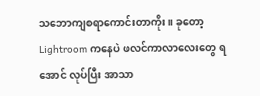သဘောကျစရာကောင်းတာကိုး။ ခုတော့ Lightroom ကနေပဲ ဖလင်ကာလာလေးတွေ ရအောင် လုပ်ပြီး အာသာ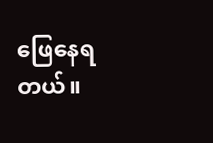ဖြေနေရတယ်။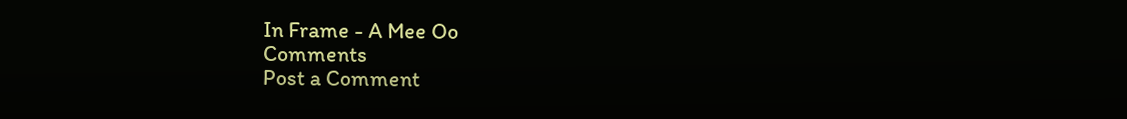In Frame - A Mee Oo
Comments
Post a Comment